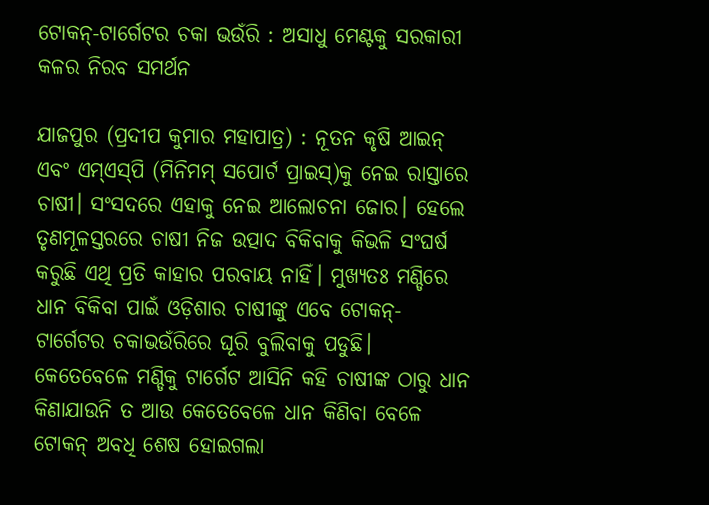ଟୋକନ୍‌-ଟାର୍ଗେଟର ଚକା ଭଉଁରି : ଅସାଧୁ ମେଣ୍ଟକୁ ସରକାରୀ କଳର ନିରବ ସମର୍ଥନ

ଯାଜପୁର (ପ୍ରଦୀପ କୁମାର ମହାପାତ୍ର) : ନୂତନ କୃଷି ଆଇନ୍‌ ଏବଂ ଏମ୍‌ଏସ୍‌ପି (ମିନିମମ୍‌ ସପୋର୍ଟ ପ୍ରାଇସ୍‌)କୁ ନେଇ ରାସ୍ତାରେ ଚାଷୀ। ସଂସଦରେ ଏହାକୁ ନେଇ ଆଲୋଚନା ଜୋର। ହେଲେ ତୃଣମୂଳସ୍ତରରେ ଚାଷୀ ନିଜ ଉତ୍ପାଦ ବିକିବାକୁ କିଭଳି ସଂଘର୍ଷ କରୁଛି ଏଥି ପ୍ରତି କାହାର ପରବାୟ ନାହିଁ। ମୁଖ୍ୟତଃ ମଣ୍ଡିରେ ଧାନ ବିକିବା ପାଇଁ ଓଡ଼ିଶାର ଚାଷୀଙ୍କୁ ଏବେ ଟୋକନ୍‌- ଟାର୍ଗେଟର ଚକାଭଉଁରିରେ ଘୂରି ବୁଲିବାକୁ ପଡୁଛି। କେତେବେଳେ ମଣ୍ଡିକୁ ଟାର୍ଗେଟ ଆସିନି କହି ଚାଷୀଙ୍କ ଠାରୁ ଧାନ କିଣାଯାଉନି ତ ଆଉ କେତେବେଳେ ଧାନ କିଣିବା ବେଳେ ଟୋକନ୍‌ ଅବଧି ଶେଷ ହୋଇଗଲା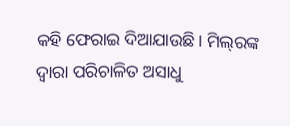କହି ଫେରାଇ ଦିଆଯାଉଛି। ମିଲ୍‌ରଙ୍କ ଦ୍ବାରା ପରିଚାଳିତ ଅସାଧୁ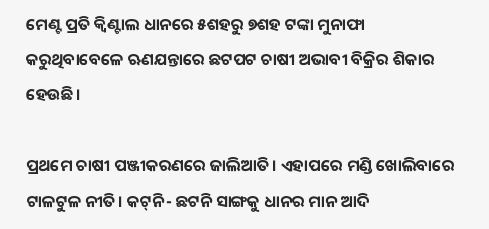ମେଣ୍ଟ ପ୍ରତି କ୍ବିଣ୍ଟାଲ ଧାନରେ ୫ଶହରୁ ୭ଶହ ଟଙ୍କା ମୁନାଫା କରୁଥିବାବେଳେ ଋଣଯନ୍ତାରେ ଛଟପଟ ଚାଷୀ ଅଭାବୀ ବିକ୍ରିର ଶିକାର ହେଉଛି।

ପ୍ରଥମେ ଚାଷୀ ପଞ୍ଜୀକରଣରେ ଜାଲିଆତି। ଏହାପରେ ମଣ୍ଡି ଖୋଲିବାରେ ଟାଳଟୁଳ ନୀତି। କଟ୍‌ନି- ଛଟନି ସାଙ୍ଗକୁ ଧାନର ମାନ ଆଦି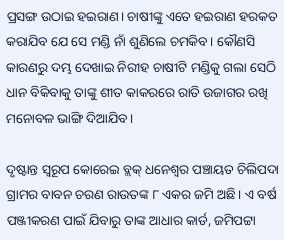ପ୍ରସଙ୍ଗ ଉଠାଇ ହଇରାଣ। ଚାଷୀଙ୍କୁ ଏତେ ହଇରାଣ ହରକତ କରାଯିବ ଯେ ସେ ମଣ୍ଡି ନାଁ ଶୁଣିଲେ ଚମକିବ। କୌଣସି କାରଣରୁ ଦମ୍ଭ ଦେଖାଇ ନିରୀହ ଚାଷୀଟି ମଣ୍ଡିକୁ ଗଲା ସେଠି ଧାନ ବିକିବାକୁ ତାଙ୍କୁ ଶୀତ କାକରରେ ରାତି ଉଜାଗର ରଖି ମନୋବଳ ଭାଙ୍ଗି ଦିଆଯିବ।

ଦୃଷ୍ଟାନ୍ତ ସ୍ବରୂପ କୋରେଇ ବ୍ଲକ୍‌ ଧନେଶ୍ବର ପଞ୍ଚାୟତ ଚିଲିପଦା ଗ୍ରାମର ବାବନ ଚରଣ ରାଉତଙ୍କ ୮ ଏକର ଜମି ଅଛି। ଏ ବର୍ଷ ପଞ୍ଜୀକରଣ ପାଇଁ ଯିବାରୁ ତାଙ୍କ ଆଧାର କାର୍ଡ, ଜମିପଟ୍ଟା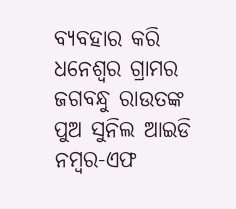ବ୍ୟବହାର କରି ଧନେଶ୍ବର ଗ୍ରାମର ଜଗବନ୍ଧୁ ରାଉତଙ୍କ ପୁଅ ସୁନିଲ ଆଇଡି ନମ୍ବର-ଏଫ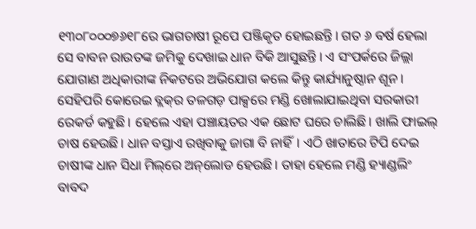୧୩୦୮୦୦୦୭୬୧୮ରେ ଭାଗଚାଷୀ ରୂପେ ପଞ୍ଜିକୃତ ହୋଇଛନ୍ତି। ଗତ ୬ ବର୍ଷ ହେଲା ସେ ବାବନ ରାଉତଙ୍କ ଜମିକୁ ଦେଖାଇ ଧାନ ବିକି ଆସୁଛନ୍ତି। ଏ ସଂପର୍କରେ ଜିଲ୍ଲା ଯୋଗାଣ ଅଧିକାରୀଙ୍କ ନିକଟରେ ଅଭିଯୋଗ କଲେ କିନ୍ତୁ କାର୍ଯ୍ୟାନୁଷ୍ଠାନ ଶୂନ। ସେହିପରି କୋରେଇ ବ୍ଲକ୍‌ର ତଳଗଡ଼ ପାକ୍ସରେ ମଣ୍ଡି ଖୋଲାଯାଇଥିବା ସରକାରୀ ରେକର୍ଡ କହୁଛି। ହେଲେ ଏହା ପଞ୍ଚାୟତର ଏକ ଛୋଟ ଘରେ ଚାଲିଛି। ଖାଲି ଫାଇଲ୍‌ ଚାଷ ହେଉଛି। ଧାନ ବସ୍ତାଏ ରଖିବାକୁ ଜାଗା ବି ନାହିଁ। ଏଠି ଖାତାରେ ଟିପି ଦେଇ ଚାଷୀଙ୍କ ଧାନ ସିଧା ମିଲ୍‌ରେ ଅନ୍‌ଲୋଡ ହେଉଛି। ତାହା ହେଲେ ମଣ୍ଡି ହ୍ୟାଣ୍ଡଲିଂ ବାବଦ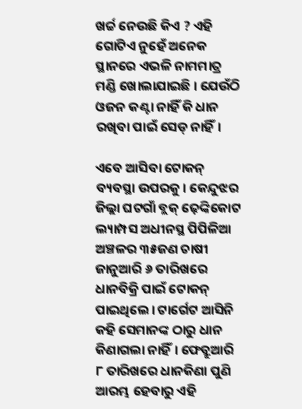ଖର୍ଚ୍ଚ ‌ନେଉଛି କିଏ ? ଏହି ଗୋଟିଏ ନୁହେଁ ଅନେକ ସ୍ଥାନରେ ଏଭଳି ନାମମାତ୍ର ମଣ୍ଡି ଖୋଲାଯାଇଛି। ଯେଉଁଠି ଓଜନ କଣ୍ଟା ନାହିଁ କି ଧାନ ରଖିବା ପାଇଁ ସେଡ୍‌ ନାହିଁ।

ଏବେ ଆସିବା ଟୋକନ୍‌ ବ୍ୟବସ୍ଥା ଉପରକୁ। କେନ୍ଦୁଝର ଜିଲ୍ଲା ଘଟଗାଁ ବ୍ଲକ୍‌ ଢ଼େଙ୍କିକୋଟ ଲ୍ୟାମ୍ପସ ଅଧୀନସ୍ଥ ପିପିଳିଆ‌ ଅଞ୍ଚଳର ୩୫ଜଣ ଚାଷୀ ଜାନୁଆରି ୬ ତାରିଖରେ ଧାନବିକ୍ରି ପାଇଁ ଟୋକନ୍‌ ପାଇଥିଲେ। ଟାର୍ଗେଟ ଆସିନି କହି ସେମାନଙ୍କ ଠାରୁ ଧାନ କିଣାଗଲା ନାହିଁ। ଫେବ୍ରୁଆରି ୮ ତାରିଖରେ ଧାନକିଣା ପୁଣି ଆରମ୍ଭ ହେବାରୁ ଏହି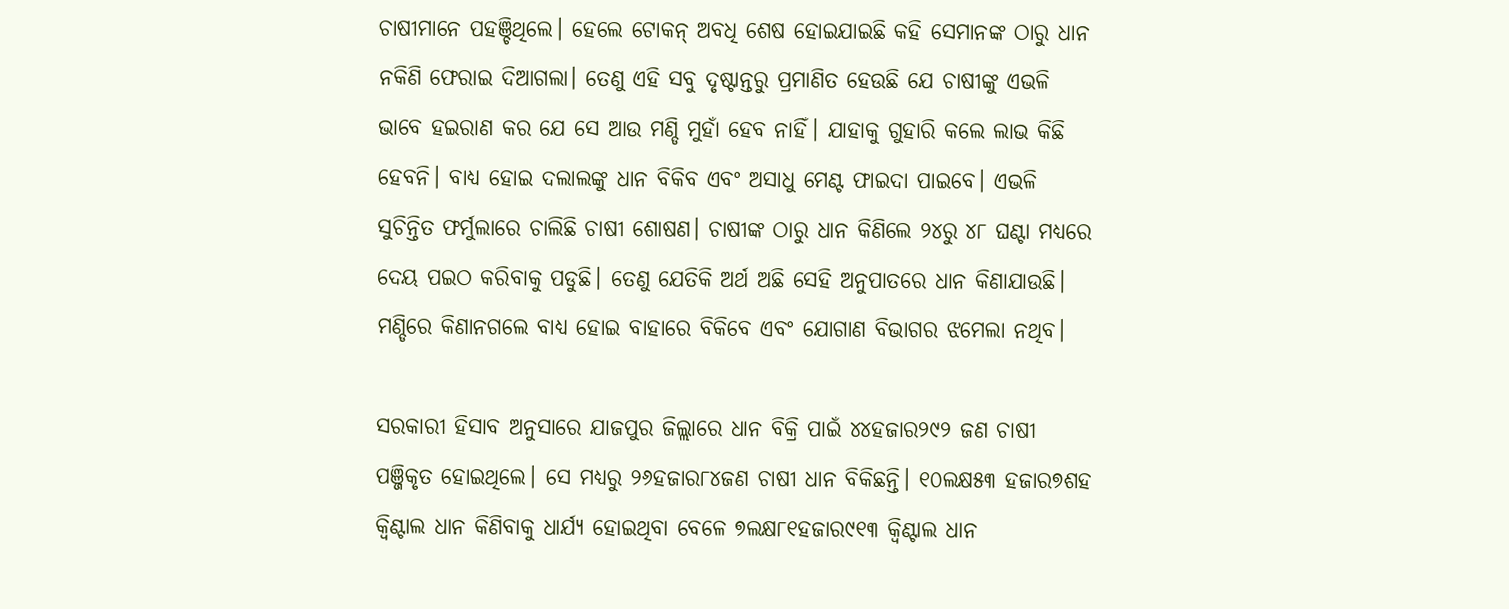ଚାଷୀମାନେ ପହଞ୍ଚିଥିଲେ। ହେଲେ ଟୋକନ୍‌ ଅବଧି ଶେଷ ହୋଇଯାଇଛି କହି ସେମାନଙ୍କ ଠାରୁ ଧାନ ନକିଣି ଫେରାଇ ଦିଆଗଲା। ତେଣୁ ଏହି ସବୁ ଦୃଷ୍ଟାନ୍ତରୁ ପ୍ରମାଣିତ ହେଉଛି ଯେ ଚାଷୀଙ୍କୁ ଏଭଳି ଭାବେ ହଇରାଣ କର ଯେ ସେ ଆଉ ମଣ୍ଡି ମୁହାଁ ହେବ ନାହିଁ। ଯାହାକୁ ଗୁହାରି କଲେ ଲାଭ କିଛି ହେବନି। ବାଧ୍ୟ ହୋଇ ଦଲାଲଙ୍କୁ ଧାନ ବିକିବ ଏବଂ ଅସାଧୁ ମେଣ୍ଟ ଫାଇଦା ପାଇ‌ବେ। ଏଭଳି ସୁଚିନ୍ତିତ ଫର୍ମୁଲାରେ ଚାଲିଛି ଚାଷୀ ଶୋଷଣ। ଚାଷୀଙ୍କ ଠାରୁ ଧାନ କିଣିଲେ ୨୪ରୁ ୪୮ ଘଣ୍ଟା ମଧ୍ୟରେ ଦେୟ ପଇଠ କରିବାକୁ ପଡୁଛି। ତେଣୁ ଯେତିକି ଅର୍ଥ ଅଛି ସେହି ଅନୁପାତରେ ଧାନ କିଣାଯାଉଛି। ମଣ୍ଡିରେ କିଣାନଗଲେ ବାଧ୍ୟ ହୋଇ ବାହାରେ ବିକିବେ ଏବଂ ଯୋଗାଣ ବିଭାଗର ଝମେଲା ନଥିବ।

ସରକାରୀ ହିସାବ ଅନୁସାରେ ଯାଜପୁର ଜିଲ୍ଲାରେ ଧାନ ବିକ୍ରି ପାଇଁ ୪୪ହଜାର୨୯୨ ଜଣ ଚାଷୀ ପଞ୍ଜିକୃତ ହୋଇଥିଲେ। ସେ ମଧ୍ୟରୁ ୨୬ହଜାର୮୪ଜଣ ଚାଷୀ ଧାନ ବିକିଛନ୍ତି। ୧୦ଲକ୍ଷ୫୩ ହଜାର୭ଶହ କ୍ବିଣ୍ଟାଲ ଧାନ କିଣିବାକୁ ଧାର୍ଯ୍ୟ ହୋଇଥିବା ବେଳେ ୭ଲକ୍ଷ୮୧ହଜାର୯୧୩ କ୍ବିଣ୍ଟାଲ ଧାନ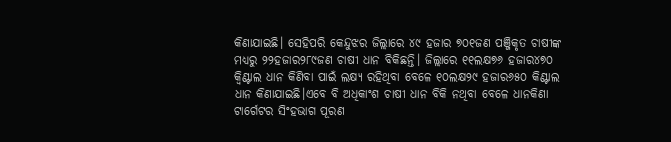କିଣାଯାଇଛି। ସେହିପରି କେନ୍ଦୁଝର ଜିଲ୍ଲାରେ ୪୯ ହଜାର ୭୦୧ଜଣ ପଞ୍ଜିକୃତ ଚାଷୀଙ୍କ ମଧ୍ୟରୁ ୨୨ହଜାର୨୮୯ଜଣ ଚାଷୀ ଧାନ ବିକିଛନ୍ତି। ଜିଲ୍ଲାରେ ୧୧ଲକ୍ଷ୭୬ ହଜାର୪୭୦ କ୍ବିଣ୍ଟାଲ ଧାନ କିଣିବା ପାଇଁ ଲକ୍ଷ୍ୟ ରହିଥିବା ବେଳେ ୧୦ଲକ୍ଷ୨୯ ହଜାର୬୫୦ କିଣ୍ଟାଲ ଧାନ କିଣାଯାଇଛି।ଏବେ ବି ଅଧିକାଂଶ ଚାଷୀ ଧାନ ବିକି ନଥିବା ବେଳେ ଧାନକିଣା ଟାର୍ଗେଟର ସିଂହଭାଗ ପୂରଣ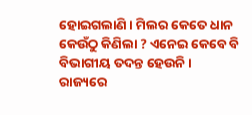ହୋଇଗଲାଣି। ମିଲର କେତେ ଧାନ କେଉଁଠୁ କିଣିଲା ? ଏନେଇ କେବେ ବି ବିଭାଗୀୟ ତଦନ୍ତ ହେଉନି। ରାଜ୍ୟରେ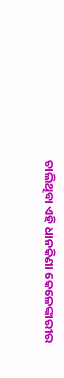ଚାଲିଥିବା ଏହି ଧାନକିଣା କେଳେଙ୍କାରୀର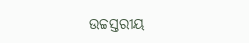ଉଚ୍ଚସ୍ତରୀୟ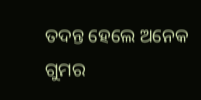ତଦନ୍ତ ହେଲେ ଅନେକ ଗୁମର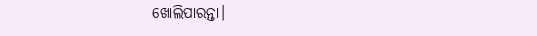ଖୋଲିପାରନ୍ତା।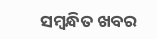ସମ୍ବନ୍ଧିତ ଖବର